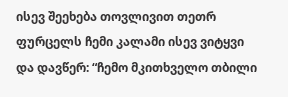ისევ შეეხება თოვლივით თეთრ ფურცელს ჩემი კალამი ისევ ვიტყვი და დავწერ: “ჩემო მკითხველო თბილი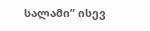სალამი” ისევ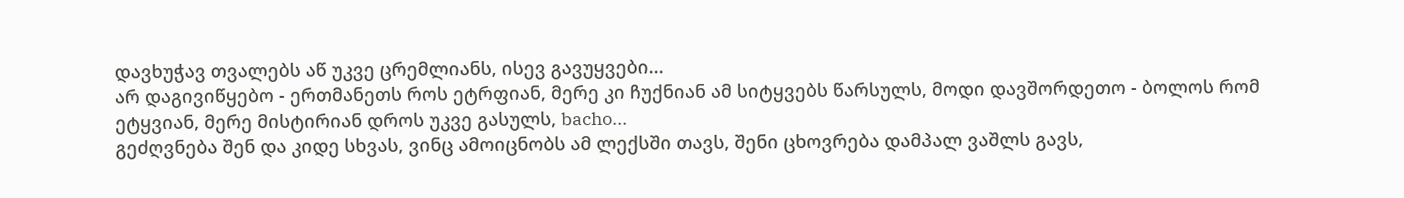დავხუჭავ თვალებს აწ უკვე ცრემლიანს, ისევ გავუყვები...
არ დაგივიწყებო - ერთმანეთს როს ეტრფიან, მერე კი ჩუქნიან ამ სიტყვებს წარსულს, მოდი დავშორდეთო - ბოლოს რომ ეტყვიან, მერე მისტირიან დროს უკვე გასულს, bacho...
გეძღვნება შენ და კიდე სხვას, ვინც ამოიცნობს ამ ლექსში თავს, შენი ცხოვრება დამპალ ვაშლს გავს,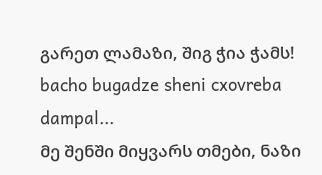გარეთ ლამაზი, შიგ ჭია ჭამს! bacho bugadze sheni cxovreba dampal...
მე შენში მიყვარს თმები, ნაზი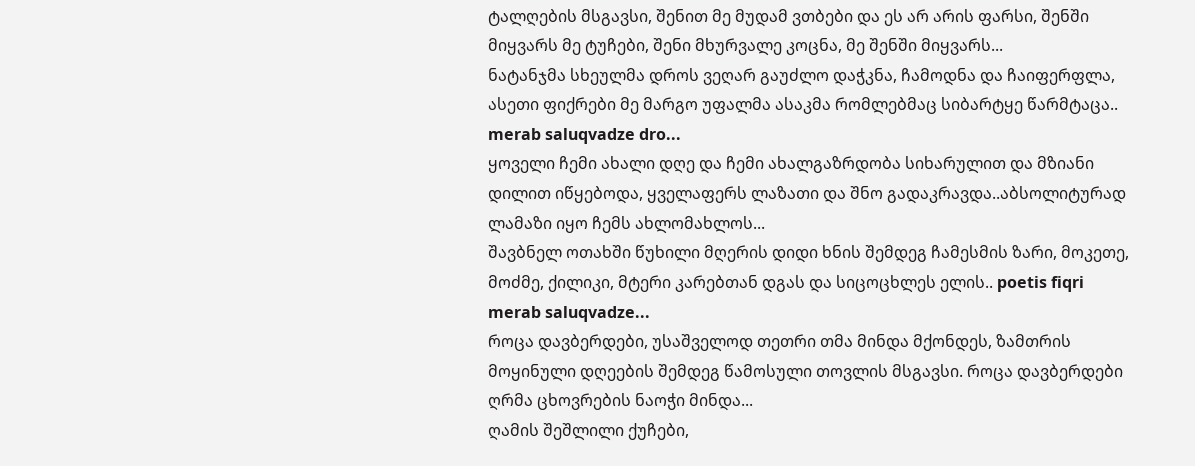ტალღების მსგავსი, შენით მე მუდამ ვთბები და ეს არ არის ფარსი, შენში მიყვარს მე ტუჩები, შენი მხურვალე კოცნა, მე შენში მიყვარს...
ნატანჯმა სხეულმა დროს ვეღარ გაუძლო დაჭკნა, ჩამოდნა და ჩაიფერფლა, ასეთი ფიქრები მე მარგო უფალმა ასაკმა რომლებმაც სიბარტყე წარმტაცა.. merab saluqvadze dro...
ყოველი ჩემი ახალი დღე და ჩემი ახალგაზრდობა სიხარულით და მზიანი დილით იწყებოდა, ყველაფერს ლაზათი და შნო გადაკრავდა..აბსოლიტურად ლამაზი იყო ჩემს ახლომახლოს...
შავბნელ ოთახში წუხილი მღერის დიდი ხნის შემდეგ ჩამესმის ზარი, მოკეთე, მოძმე, ქილიკი, მტერი კარებთან დგას და სიცოცხლეს ელის.. poetis fiqri merab saluqvadze...
როცა დავბერდები, უსაშველოდ თეთრი თმა მინდა მქონდეს, ზამთრის მოყინული დღეების შემდეგ წამოსული თოვლის მსგავსი. როცა დავბერდები ღრმა ცხოვრების ნაოჭი მინდა...
ღამის შეშლილი ქუჩები,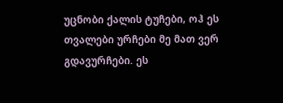უცნობი ქალის ტუჩები, ოჰ ეს თვალები ურჩები მე მათ ვერ გდავურჩები. ეს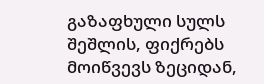გაზაფხული სულს შეშლის, ფიქრებს მოიწვევს ზეციდან,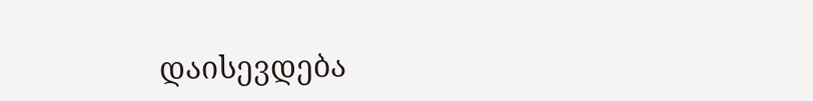დაისევდება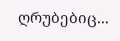ღრუბებიც...